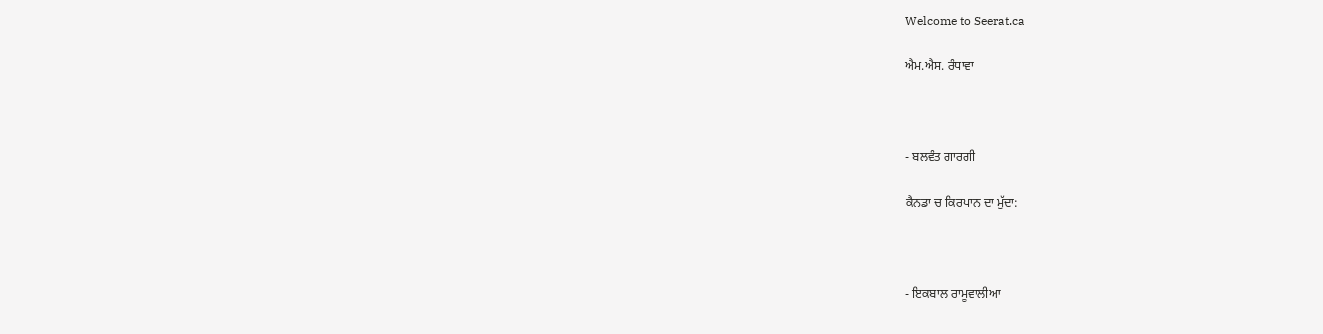Welcome to Seerat.ca

ਐਮ.ਐਸ. ਰੰਧਾਵਾ



- ਬਲਵੰਤ ਗਾਰਗੀ

ਕੈਨਡਾ ਚ ਕਿਰਪਾਨ ਦਾ ਮੁੱਦਾ:



- ਇਕਬਾਲ ਰਾਮੂਵਾਲੀਆ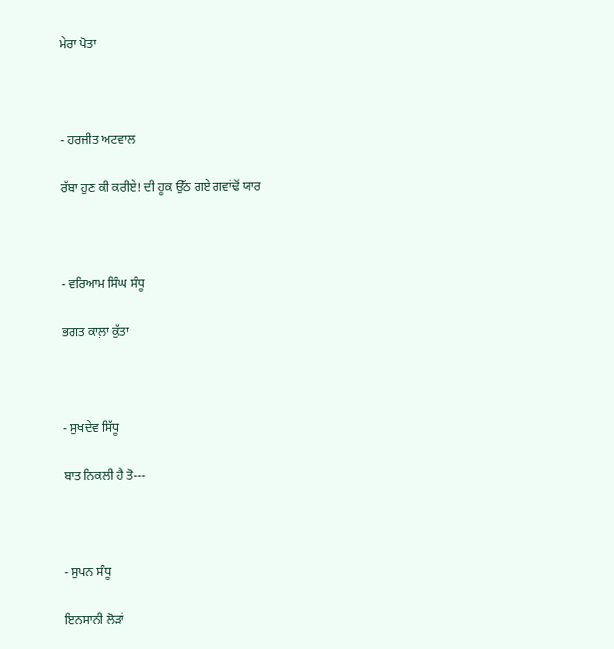ਮੇਰਾ ਪੋਤਾ



- ਹਰਜੀਤ ਅਟਵਾਲ

ਰੱਬਾ ਹੁਣ ਕੀ ਕਰੀਏ! ਦੀ ਹੂਕ ਉੱਠ ਗਏ ਗਵਾਂਢੋਂ ਯਾਰ



- ਵਰਿਆਮ ਸਿੰਘ ਸੰਧੂ

ਭਗਤ ਕਾਲ਼ਾ ਕੁੱਤਾ



- ਸੁਖਦੇਵ ਸਿੱਧੂ

ਬਾਤ ਨਿਕਲੀ ਹੈ ਤੋ---



- ਸੁਪਨ ਸੰਧੂ

ਇਨਸਾਨੀ ਲੋੜਾਂ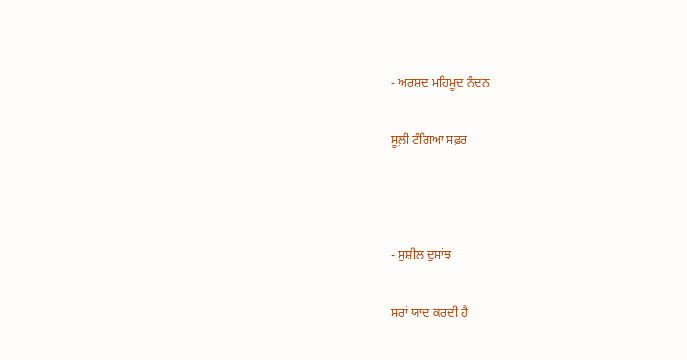- ਅਰਸ਼ਦ ਮਹਿਮੂਦ ਨੰਦਨ

ਸੂਲ਼ੀ ਟੰਗਿਆ ਸਫ਼ਰ



- ਸੁਸ਼ੀਲ ਦੁਸਾਂਝ

ਸਰਾਂ ਯਾਦ ਕਰਦੀ ਹੈ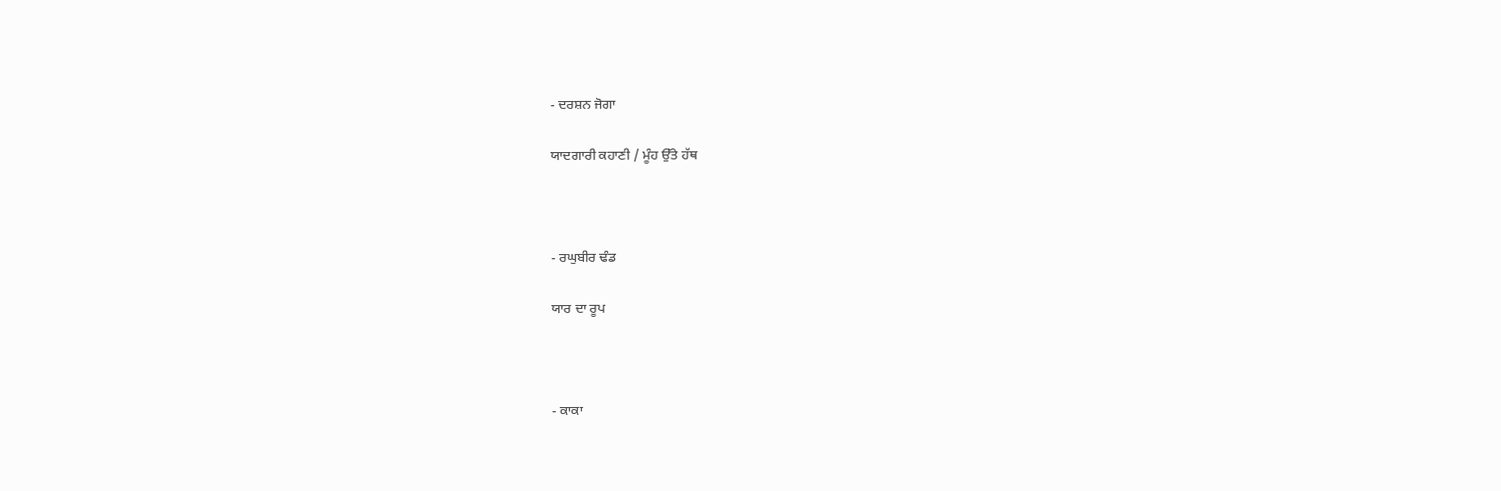- ਦਰਸ਼ਨ ਜੋਗਾ

ਯਾਦਗਾਰੀ ਕਹਾਣੀ / ਮੂੰਹ ਉੱਤੇ ਹੱਥ



- ਰਘੁਬੀਰ ਢੰਡ

ਯਾਰ ਦਾ ਰੂਪ



- ਕਾਕਾ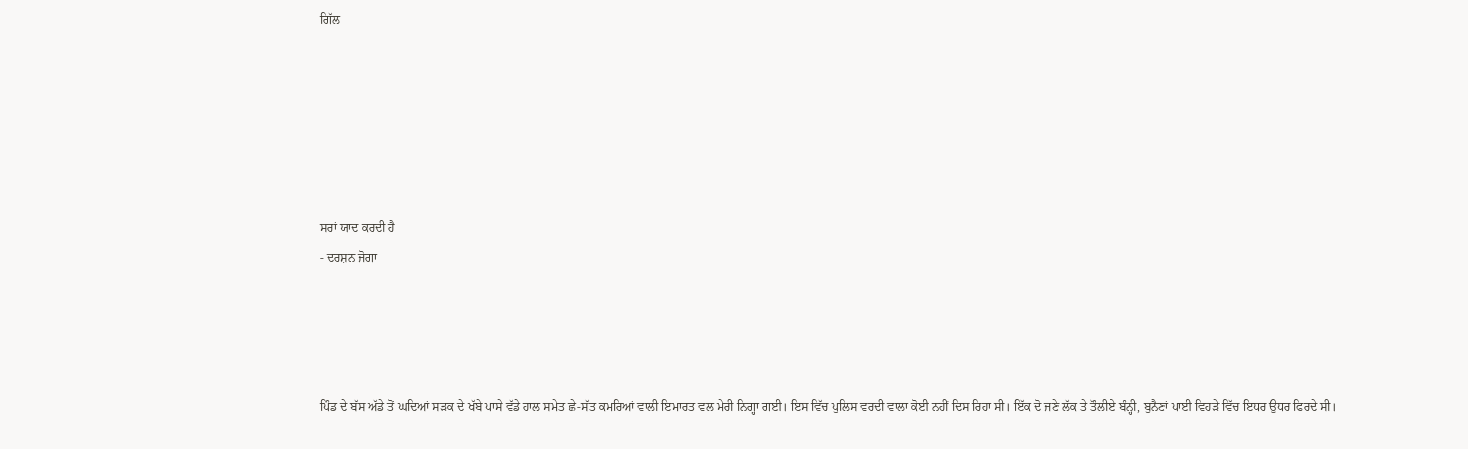ਗਿੱਲ






ਸਰਾਂ ਯਾਦ ਕਰਦੀ ਹੈ
- ਦਰਸ਼ਨ ਜੋਗਾ




ਪਿੰਡ ਦੇ ਬੱਸ ਅੱਡੇ ਤੋਂ ਘਦਿਆਂ ਸੜਕ ਦੇ ਖੱਬੇ ਪਾਸੇ ਵੱਡੇ ਹਾਲ ਸਮੇਤ ਛੇ-ਸੱਤ ਕਮਰਿਆਂ ਵਾਲੀ ਇਮਾਰਤ ਵਲ ਮੇਰੀ ਨਿਗ੍ਹਾ ਗਈ। ਇਸ ਵਿੱਚ ਪੁਲਿਸ ਵਰਦੀ ਵਾਲਾ ਕੋਈ ਨਹੀਂ ਦਿਸ ਰਿਹਾ ਸੀ। ਇੱਕ ਦੋ ਜਣੇ ਲੱਕ ਤੇ ਤੌਲੀਏ ਬੰਨ੍ਹੀ, ਬੁਨੈਣਾਂ ਪਾਈ ਵਿਹੜੇ ਵਿੱਚ ਇਧਰ ਉਧਰ ਫਿਰਦੇ ਸੀ।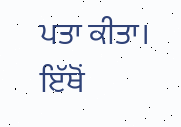ਪਤਾ ਕੀਤਾ। ਇੱਥੋਂ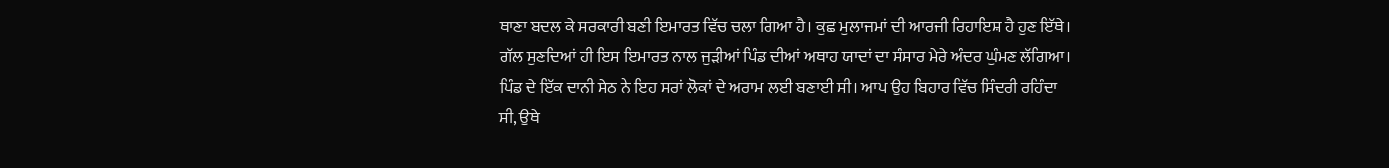ਥਾਣਾ ਬਦਲ ਕੇ ਸਰਕਾਰੀ ਬਣੀ ਇਮਾਰਤ ਵਿੱਚ ਚਲਾ ਗਿਆ ਹੈ। ਕੁਛ ਮੁਲਾਜਮਾਂ ਦੀ ਆਰਜੀ ਰਿਹਾਇਸ਼ ਹੈ ਹੁਣ ਇੱਥੇ।
ਗੱਲ ਸੁਣਦਿਆਂ ਹੀ ਇਸ ਇਮਾਰਤ ਨਾਲ ਜੁੜੀਆਂ ਪਿੰਡ ਦੀਆਂ ਅਥਾਹ ਯਾਦਾਂ ਦਾ ਸੰਸਾਰ ਮੇਰੇ ਅੰਦਰ ਘੁੰਮਣ ਲੱਗਿਆ। ਪਿੰਡ ਦੇ ਇੱਕ ਦਾਨੀ ਸੇਠ ਨੇ ਇਹ ਸਰਾਂ ਲੋਕਾਂ ਦੇ ਅਰਾਮ ਲਈ ਬਣਾਈ ਸੀ। ਆਪ ਉਹ ਬਿਹਾਰ ਵਿੱਚ ਸਿੰਦਰੀ ਰਹਿੰਦਾ ਸੀ, ਉਥੇ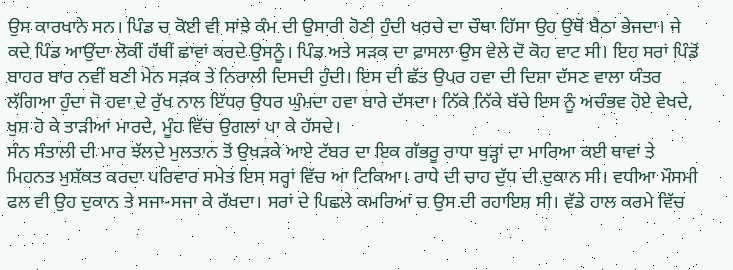ਉਸ ਕਾਰਖਾਨੇ ਸਨ। ਪਿੰਡ ਚ ਕੋਈ ਵੀ ਸਾਂਝੇ ਕੰਮ ਦੀ ਉਸਾਰੀ ਹੋਣੀ ਹੁੰਦੀ ਖਰਚੇ ਦਾ ਚੌਥਾ ਹਿੱਸਾ ਉਹ ਉਥੋਂ ਬੈਠਾ ਭੇਜਦਾ। ਜੇ ਕਦੇ ਪਿੰਡ ਆਉਂਦਾ ਲੋਕੀਂ ਹੱਥੀਂ ਛਾਵਾਂ ਕਰਦੇ ਉਸਨੂੰ। ਪਿੰਡ ਅਤੇ ਸੜਕ ਦਾ ਫ਼ਾਸਲਾ ਉਸ ਵੇਲੇ ਦੋ ਕੋਹ ਵਾਟ ਸੀ। ਇਹ ਸਰਾਂ ਪਿੰਡੋਂ ਬਾਹਰ ਬਾਰ ਨਵੀਂ ਬਣੀ ਮੇਨ ਸੜਕ ਤੇ ਨਿਰਾਲੀ ਦਿਸਦੀ ਹੁੰਦੀ। ਇਸ ਦੀ ਛੱਤ ਉਪਰ ਹਵਾ ਦੀ ਦਿਸ਼ਾ ਦੱਸਣ ਵਾਲਾ ਯੰਤਰ ਲੱਗਿਆ ਹੁੰਦਾ ਜੋ ਹਵਾ ਦੇ ਰੁੱਖ ਨਾਲ ਇੱਧਰ ਉਧਰ ਘੁੰਮਦਾ ਹਵਾ ਬਾਰੇ ਦੱਸਦਾ। ਨਿੱਕੇ ਨਿੱਕੇ ਬੱਚੇ ਇਸ ਨੂੰ ਅਚੰਭਵ ਹੋਏ ਵੇਖਦੇ, ਖੁਸ਼ ਹੋ ਕੇ ਤਾੜੀਆਂ ਮਾਰਦੇ, ਮੂੰਹ ਵਿੱਚ ਉਗਲਾਂ ਪਾ ਕੇ ਹੱਸਦੇ।
ਸੰਨ ਸੰਤਾਲੀ ਦੀ ਮਾਰ ਝੱਲਦੇ ਮੁਲਤਾਨ ਤੋਂ ਉਖੜਕੇ ਆਏ ਟੱਬਰ ਦਾ ਇਕ ਗੱਭਰੂ ਰਾਧਾ ਥੁੜ੍ਹਾਂ ਦਾ ਮਾਰਿਆ ਕਈ ਥਾਵਾਂ ਤੇ ਮਿਹਨਤ ਮੁਸ਼ੱਕਤ ਕਰਦਾ ਪਰਿਵਾਰ ਸਮੇਤ ਇਸ ਸਰ੍ਹਾਂ ਵਿੱਚ ਆ ਟਿਕਿਆ। ਰਾਧੇ ਦੀ ਚਾਹ ਦੁੱਧ ਦੀ ਦੁਕਾਨ ਸੀ। ਵਧੀਆ ਮੌਸਮੀ ਫਲ ਵੀ ਉਹ ਦੁਕਾਨ ਤੇ ਸਜਾ-ਸਜਾ ਕੇ ਰੱਖਦਾ। ਸਰਾਂ ਦੇ ਪਿਛਲੇ ਕਮਰਿਆਂ ਚ ਉਸ ਦੀ ਰਹਾਇਸ਼ ਸੀ। ਵੱਡੇ ਹਾਲ ਕਰਮੇ ਵਿੱਚ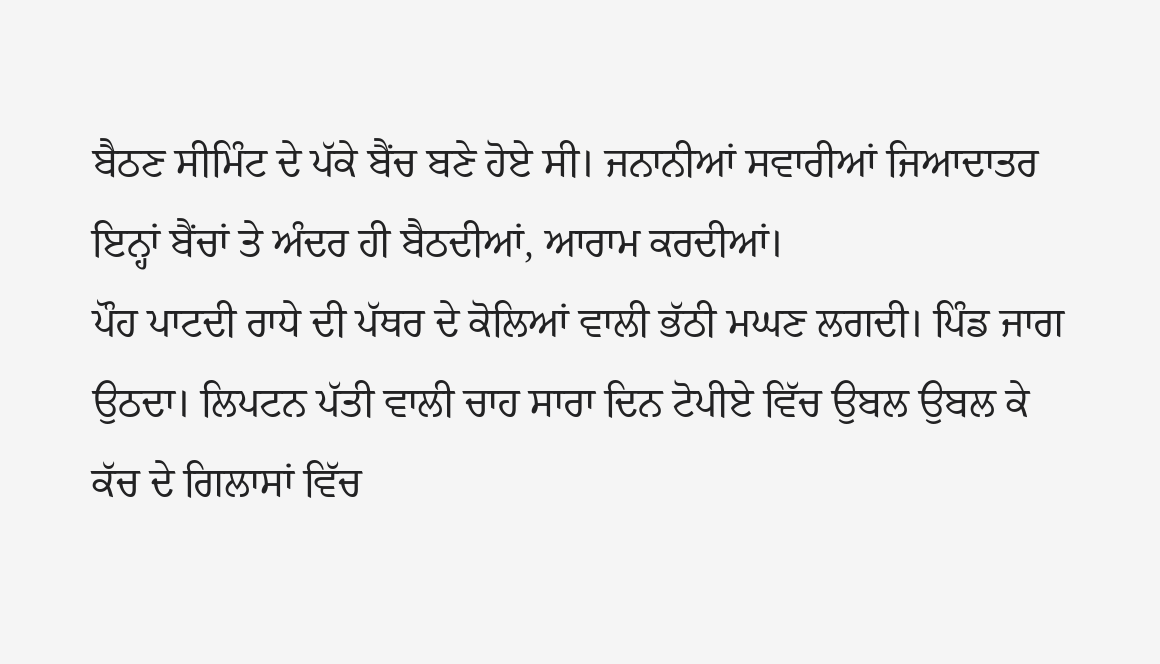ਬੈਠਣ ਸੀਮਿੰਟ ਦੇ ਪੱਕੇ ਬੈਂਚ ਬਣੇ ਹੋਏ ਸੀ। ਜਨਾਨੀਆਂ ਸਵਾਰੀਆਂ ਜਿਆਦਾਤਰ ਇਨ੍ਹਾਂ ਬੈਂਚਾਂ ਤੇ ਅੰਦਰ ਹੀ ਬੈਠਦੀਆਂ, ਆਰਾਮ ਕਰਦੀਆਂ।
ਪੌਹ ਪਾਟਦੀ ਰਾਧੇ ਦੀ ਪੱਥਰ ਦੇ ਕੋਲਿਆਂ ਵਾਲੀ ਭੱਠੀ ਮਘਣ ਲਗਦੀ। ਪਿੰਡ ਜਾਗ ਉਠਦਾ। ਲਿਪਟਨ ਪੱਤੀ ਵਾਲੀ ਚਾਹ ਸਾਰਾ ਦਿਨ ਟੋਪੀਏ ਵਿੱਚ ਉਬਲ ਉਬਲ ਕੇ ਕੱਚ ਦੇ ਗਿਲਾਸਾਂ ਵਿੱਚ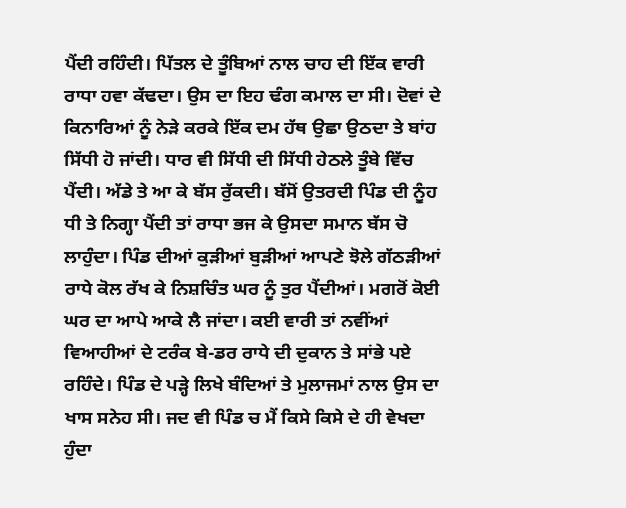ਪੈਂਦੀ ਰਹਿੰਦੀ। ਪਿੱਤਲ ਦੇ ਤੂੰਬਿਆਂ ਨਾਲ ਚਾਹ ਦੀ ਇੱਕ ਵਾਰੀ ਰਾਧਾ ਹਵਾ ਕੱਢਦਾ। ਉਸ ਦਾ ਇਹ ਢੰਗ ਕਮਾਲ ਦਾ ਸੀ। ਦੋਵਾਂ ਦੇ ਕਿਨਾਰਿਆਂ ਨੂੰ ਨੇੜੇ ਕਰਕੇ ਇੱਕ ਦਮ ਹੱਥ ਉਛਾ ਉਠਦਾ ਤੇ ਬਾਂਹ ਸਿੱਧੀ ਹੋ ਜਾਂਦੀ। ਧਾਰ ਵੀ ਸਿੱਧੀ ਦੀ ਸਿੱਧੀ ਹੇਠਲੇ ਤੂੰਬੇ ਵਿੱਚ ਪੈਂਦੀ। ਅੱਡੇ ਤੇ ਆ ਕੇ ਬੱਸ ਰੁੱਕਦੀ। ਬੱਸੋਂ ਉਤਰਦੀ ਪਿੰਡ ਦੀ ਨੂੰਹ ਧੀ ਤੇ ਨਿਗ੍ਹਾ ਪੈਂਦੀ ਤਾਂ ਰਾਧਾ ਭਜ ਕੇ ਉਸਦਾ ਸਮਾਨ ਬੱਸ ਚੋ ਲਾਹੁੰਦਾ। ਪਿੰਡ ਦੀਆਂ ਕੁੜੀਆਂ ਬੁੜੀਆਂ ਆਪਣੇ ਝੋਲੇ ਗੱਠੜੀਆਂ ਰਾਧੇ ਕੋਲ ਰੱਖ ਕੇ ਨਿਸ਼ਚਿੰਤ ਘਰ ਨੂੰ ਤੁਰ ਪੈਂਦੀਆਂ। ਮਗਰੋਂ ਕੋਈ ਘਰ ਦਾ ਆਪੇ ਆਕੇ ਲੈ ਜਾਂਦਾ। ਕਈ ਵਾਰੀ ਤਾਂ ਨਵੀਂਆਂ ਵਿਆਹੀਆਂ ਦੇ ਟਰੰਕ ਬੇ-ਡਰ ਰਾਧੇ ਦੀ ਦੁਕਾਨ ਤੇ ਸਾਂਭੇ ਪਏ ਰਹਿੰਦੇ। ਪਿੰਡ ਦੇ ਪੜ੍ਹੇ ਲਿਖੇ ਬੰਦਿਆਂ ਤੇ ਮੁਲਾਜਮਾਂ ਨਾਲ ਉਸ ਦਾ ਖਾਸ ਸਨੇਹ ਸੀ। ਜਦ ਵੀ ਪਿੰਡ ਚ ਮੈਂ ਕਿਸੇ ਕਿਸੇ ਦੇ ਹੀ ਵੇਖਦਾ ਹੁੰਦਾ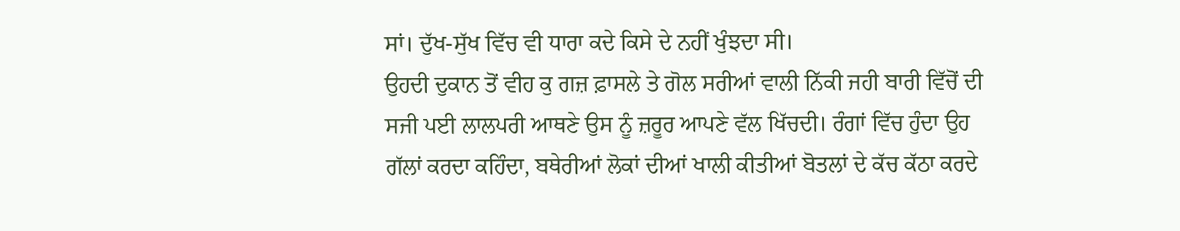ਸਾਂ। ਦੁੱਖ-ਸੁੱਖ ਵਿੱਚ ਵੀ ਧਾਰਾ ਕਦੇ ਕਿਸੇ ਦੇ ਨਹੀਂ ਖੁੰਝਦਾ ਸੀ।
ਉਹਦੀ ਦੁਕਾਨ ਤੋਂ ਵੀਹ ਕੁ ਗਜ਼ ਫ਼ਾਸਲੇ ਤੇ ਗੋਲ ਸਰੀਆਂ ਵਾਲੀ ਨਿੱਕੀ ਜਹੀ ਬਾਰੀ ਵਿੱਚੋਂ ਦੀ ਸਜੀ ਪਈ ਲਾਲਪਰੀ ਆਥਣੇ ਉਸ ਨੂੰ ਜ਼ਰੂਰ ਆਪਣੇ ਵੱਲ ਖਿੱਚਦੀ। ਰੰਗਾਂ ਵਿੱਚ ਹੁੰਦਾ ਉਹ ਗੱਲਾਂ ਕਰਦਾ ਕਹਿੰਦਾ, ਬਥੇਰੀਆਂ ਲੋਕਾਂ ਦੀਆਂ ਖਾਲੀ ਕੀਤੀਆਂ ਬੋਤਲਾਂ ਦੇ ਕੱਚ ਕੱਠਾ ਕਰਦੇ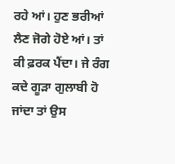ਰਹੇ ਆਂ। ਹੁਣ ਭਰੀਆਂ ਲੈਣ ਜੋਗੇ ਹੋਏ ਆਂ। ਤਾਂ ਕੀ ਫ਼ਰਕ ਪੈਂਦਾ। ਜੇ ਰੰਗ ਕਦੇ ਗੂੜਾ ਗੁਲਾਬੀ ਹੋ ਜਾਂਦਾ ਤਾਂ ਉਸ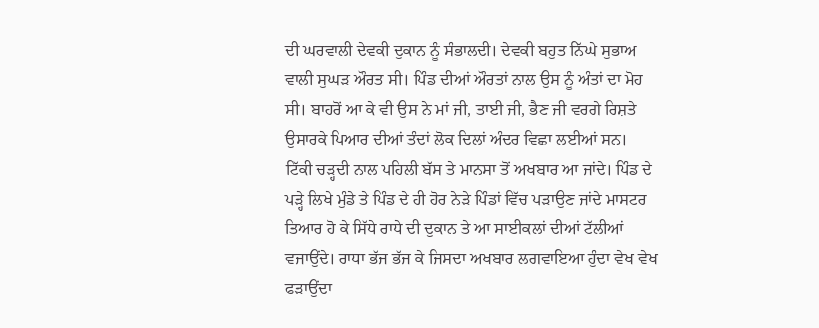ਦੀ ਘਰਵਾਲੀ ਦੇਵਕੀ ਦੁਕਾਨ ਨੂੰ ਸੰਭਾਲਦੀ। ਦੇਵਕੀ ਬਹੁਤ ਨਿੱਘੇ ਸੁਭਾਅ ਵਾਲੀ ਸੁਘੜ ਔਰਤ ਸੀ। ਪਿੰਡ ਦੀਆਂ ਔਰਤਾਂ ਨਾਲ ਉਸ ਨੂੰ ਅੰਤਾਂ ਦਾ ਮੋਹ ਸੀ। ਬਾਹਰੋਂ ਆ ਕੇ ਵੀ ਉਸ ਨੇ ਮਾਂ ਜੀ, ਤਾਈ ਜੀ, ਭੈਣ ਜੀ ਵਰਗੇ ਰਿਸ਼ਤੇ ਉਸਾਰਕੇ ਪਿਆਰ ਦੀਆਂ ਤੰਦਾਂ ਲੋਕ ਦਿਲਾਂ ਅੰਦਰ ਵਿਛਾ ਲਈਆਂ ਸਨ।
ਟਿੱਕੀ ਚੜ੍ਹਦੀ ਨਾਲ ਪਹਿਲੀ ਬੱਸ ਤੇ ਮਾਨਸਾ ਤੋਂ ਅਖਬਾਰ ਆ ਜਾਂਦੇ। ਪਿੰਡ ਦੇ ਪੜ੍ਹੇ ਲਿਖੇ ਮੁੰਡੇ ਤੇ ਪਿੰਡ ਦੇ ਹੀ ਹੋਰ ਨੇੜੇ ਪਿੰਡਾਂ ਵਿੱਚ ਪੜਾਉਣ ਜਾਂਦੇ ਮਾਸਟਰ ਤਿਆਰ ਹੋ ਕੇ ਸਿੱਧੇ ਰਾਧੇ ਦੀ ਦੁਕਾਨ ਤੇ ਆ ਸਾਈਕਲਾਂ ਦੀਆਂ ਟੱਲੀਆਂ ਵਜਾਉਂਦੇ। ਰਾਧਾ ਭੱਜ ਭੱਜ ਕੇ ਜਿਸਦਾ ਅਖਬਾਰ ਲਗਵਾਇਆ ਹੁੰਦਾ ਵੇਖ ਵੇਖ ਫੜਾਉਂਦਾ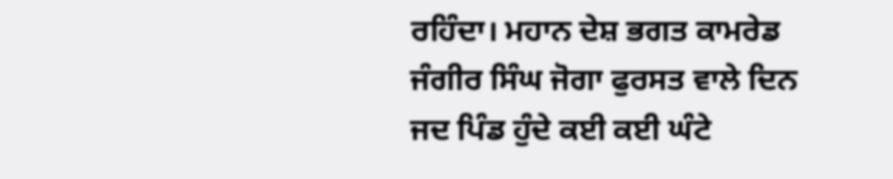ਰਹਿੰਦਾ। ਮਹਾਨ ਦੇਸ਼ ਭਗਤ ਕਾਮਰੇਡ ਜੰਗੀਰ ਸਿੰਘ ਜੋਗਾ ਫੁਰਸਤ ਵਾਲੇ ਦਿਨ ਜਦ ਪਿੰਡ ਹੁੰਦੇ ਕਈ ਕਈ ਘੰਟੇ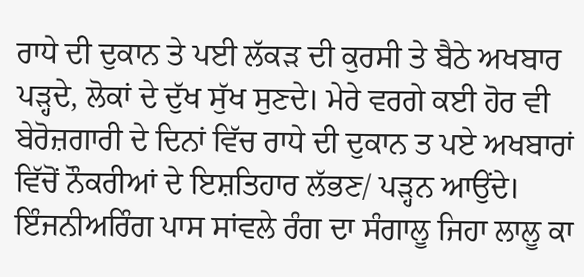ਰਾਧੇ ਦੀ ਦੁਕਾਨ ਤੇ ਪਈ ਲੱਕੜ ਦੀ ਕੁਰਸੀ ਤੇ ਬੈਠੇ ਅਖਬਾਰ ਪੜ੍ਹਦੇ, ਲੋਕਾਂ ਦੇ ਦੁੱਖ ਸੁੱਖ ਸੁਣਦੇ। ਮੇਰੇ ਵਰਗੇ ਕਈ ਹੋਰ ਵੀ ਬੇਰੋਜ਼ਗਾਰੀ ਦੇ ਦਿਨਾਂ ਵਿੱਚ ਰਾਧੇ ਦੀ ਦੁਕਾਨ ਤ ਪਏ ਅਖਬਾਰਾਂ ਵਿੱਚੋਂ ਨੌਕਰੀਆਂ ਦੇ ਇਸ਼ਤਿਹਾਰ ਲੱਭਣ/ ਪੜ੍ਹਨ ਆਉਂਦੇ। ਇੰਜਨੀਅਰਿੰਗ ਪਾਸ ਸਾਂਵਲੇ ਰੰਗ ਦਾ ਸੰਗਾਲੂ ਜਿਹਾ ਲਾਲੂ ਕਾ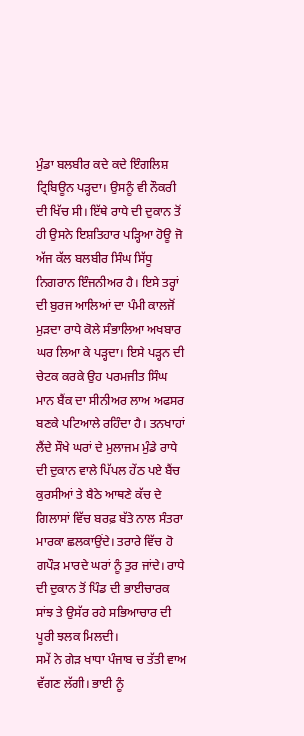ਮੁੰਡਾ ਬਲਬੀਰ ਕਦੇ ਕਦੇ ਇੰਗਲਿਸ਼ ਟ੍ਰਿਬਿਊਨ ਪੜ੍ਹਦਾ। ਉਸਨੂੰ ਵੀ ਨੌਕਰੀ ਦੀ ਖਿੱਚ ਸੀ। ਇੱਥੇ ਰਾਧੇ ਦੀ ਦੁਕਾਨ ਤੋਂ ਹੀ ਉਸਨੇ ਇਸ਼ਤਿਹਾਰ ਪੜ੍ਹਿਆ ਹੋਊ ਜੋ ਅੱਜ ਕੱਲ ਬਲਬੀਰ ਸਿੰਘ ਸਿੱਧੂ ਨਿਗਰਾਨ ਇੰਜਨੀਅਰ ਹੈ। ਇਸੇ ਤਰ੍ਹਾਂ ਦੀ ਬੁਰਜ ਆਲਿਆਂ ਦਾ ਪੰਮੀ ਕਾਲਜੋਂ ਮੁੜਦਾ ਰਾਧੇ ਕੋਲੇ ਸੰਭਾਲਿਆ ਅਖਬਾਰ ਘਰ ਲਿਆ ਕੇ ਪੜ੍ਹਦਾ। ਇਸੇ ਪੜ੍ਹਨ ਦੀ ਚੇਟਕ ਕਰਕੇ ਉਹ ਪਰਮਜੀਤ ਸਿੰਘ ਮਾਨ ਬੈਂਕ ਦਾ ਸੀਨੀਅਰ ਲਾਅ ਅਫਸਰ ਬਣਕੇ ਪਟਿਆਲੇ ਰਹਿੰਦਾ ਹੈ। ਤਨਖਾਹਾਂ ਲੈਂਦੇ ਸੌਖੇ ਘਰਾਂ ਦੇ ਮੁਲਾਜਮ ਮੁੰਡੇ ਰਾਧੇ ਦੀ ਦੁਕਾਨ ਵਾਲੇ ਪਿੱਪਲ ਹੇਂਠ ਪਏ ਬੈਂਚ ਕੁਰਸੀਆਂ ਤੇ ਬੈਠੇ ਆਥਣੇ ਕੱਚ ਦੇ ਗਿਲਾਸਾਂ ਵਿੱਚ ਬਰਫ਼ ਬੱਤੇ ਨਾਲ ਸੰਤਰਾ ਮਾਰਕਾ ਛਲਕਾਉਂਦੇ। ਤਰਾਰੇ ਵਿੱਚ ਹੋ ਗਪੌੜ ਮਾਰਦੇ ਘਰਾਂ ਨੂੰ ਤੁਰ ਜਾਂਦੇ। ਰਾਧੇ ਦੀ ਦੁਕਾਨ ਤੋਂ ਪਿੰਡ ਦੀ ਭਾਈਚਾਰਕ ਸਾਂਝ ਤੇ ਉਸੱਰ ਰਹੇ ਸਭਿਆਚਾਰ ਦੀ ਪੂਰੀ ਝਲਕ ਮਿਲਦੀ।
ਸਮੇਂ ਨੇ ਗੇੜ ਖਾਧਾ ਪੰਜਾਬ ਚ ਤੱਤੀ ਵਾਅ ਵੱਗਣ ਲੱਗੀ। ਭਾਈ ਨੂੰ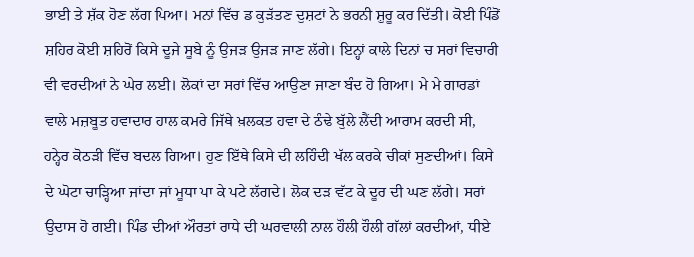ਭਾਈ ਤੇ ਸ਼ੱਕ ਹੋਣ ਲੱਗ ਪਿਆ। ਮਨਾਂ ਵਿੱਚ ਡ ਕੁੜੱਤਣ ਦੁਸ਼ਟਾਂ ਨੇ ਭਰਨੀ ਸ਼ੁਰੂ ਕਰ ਦਿੱਤੀ। ਕੋਈ ਪਿੰਡੋਂ ਸ਼ਹਿਰ ਕੋਈ ਸ਼ਹਿਰੋਂ ਕਿਸੇ ਦੂਜੇ ਸੂਬੇ ਨੂੰ ਉਜੜ ਉਜੜ ਜਾਣ ਲੱਗੇ। ਇਨ੍ਹਾਂ ਕਾਲੇ ਦਿਨਾਂ ਚ ਸਰਾਂ ਵਿਚਾਰੀ ਵੀ ਵਰਦੀਆਂ ਨੇ ਘੇਰ ਲਈ। ਲੋਕਾਂ ਦਾ ਸਰਾਂ ਵਿੱਚ ਆਉਣਾ ਜਾਣਾ ਬੰਦ ਹੋ ਗਿਆ। ਮੇ ਮੇ ਗਾਰਡਾਂ ਵਾਲੇ ਮਜ਼ਬੂਤ ਹਵਾਦਾਰ ਹਾਲ ਕਮਰੇ ਜਿੱਥੇ ਖ਼ਲਕਤ ਹਵਾ ਦੇ ਠੰਢੇ ਬੁੱਲੇ ਲੈਂਦੀ ਆਰਾਮ ਕਰਦੀ ਸੀ, ਹਨ੍ਹੇਰ ਕੋਠੜੀ ਵਿੱਚ ਬਦਲ ਗਿਆ। ਹੁਣ ਇੱਥੇ ਕਿਸੇ ਦੀ ਲਹਿੰਦੀ ਖੱਲ ਕਰਕੇ ਚੀਕਾਂ ਸੁਣਦੀਆਂ। ਕਿਸੇ ਦੇ ਘੋਟਾ ਚਾੜ੍ਹਿਆ ਜਾਂਦਾ ਜਾਂ ਮੂਧਾ ਪਾ ਕੇ ਪਟੇ ਲੱਗਦੇ। ਲੋਕ ਦੜ ਵੱਟ ਕੇ ਦੂਰ ਦੀ ਘਣ ਲੱਗੇ। ਸਰਾਂ ਉਦਾਸ ਹੋ ਗਈ। ਪਿੰਡ ਦੀਆਂ ਔਰਤਾਂ ਰਾਧੇ ਦੀ ਘਰਵਾਲੀ ਨਾਲ ਹੌਲੀ ਹੌਲੀ ਗੱਲਾਂ ਕਰਦੀਆਂ, ਧੀਏ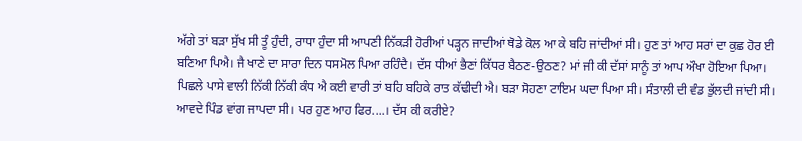ਅੱਗੇ ਤਾਂ ਬੜਾ ਸੁੱਖ ਸੀ ਤੂੰ ਹੁੰਦੀ, ਰਾਧਾ ਹੁੰਦਾ ਸੀ ਆਪਣੀ ਨਿੱਕੜੀ ਹੋਰੀਆਂ ਪੜ੍ਹਨ ਜਾਦੀਆਂ ਥੋਡੇ ਕੋਲ ਆ ਕੇ ਬਹਿ ਜਾਂਦੀਆਂ ਸੀ। ਹੁਣ ਤਾਂ ਆਹ ਸਰਾਂ ਦਾ ਕੁਛ ਹੋਰ ਈ ਬਣਿਆ ਪਿਐ। ਜੈ ਖਾਣੇ ਦਾ ਸਾਰਾ ਦਿਨ ਧਸਮੋਲ ਪਿਆ ਰਹਿੰਦੈ। ਦੱਸ ਧੀਆਂ ਭੈਣਾਂ ਕਿੱਧਰ ਬੈਠਣ-ਉਠਣ? ਮਾਂ ਜੀ ਕੀ ਦੱਸਾਂ ਸਾਨੂੰ ਤਾਂ ਆਪ ਔਖਾ ਹੋਇਆ ਪਿਆ। ਪਿਛਲੇ ਪਾਸੇ ਵਾਲੀ ਨਿੱਕੀ ਨਿੱਕੀ ਕੰਧ ਐ ਕਈ ਵਾਰੀ ਤਾਂ ਬਹਿ ਬਹਿਕੇ ਰਾਤ ਕੱਢੀਦੀ ਐ। ਬੜਾ ਸੋਹਣਾ ਟਾਇਮ ਘਦਾ ਪਿਆ ਸੀ। ਸੰਤਾਲੀ ਦੀ ਵੰਡ ਭੁੱਲਦੀ ਜਾਂਦੀ ਸੀ। ਆਵਦੇ ਪਿੰਡ ਵਾਂਗ ਜਾਪਦਾ ਸੀ। ਪਰ ਹੁਣ ਆਹ ਫਿਰ....। ਦੱਸ ਕੀ ਕਰੀਏ?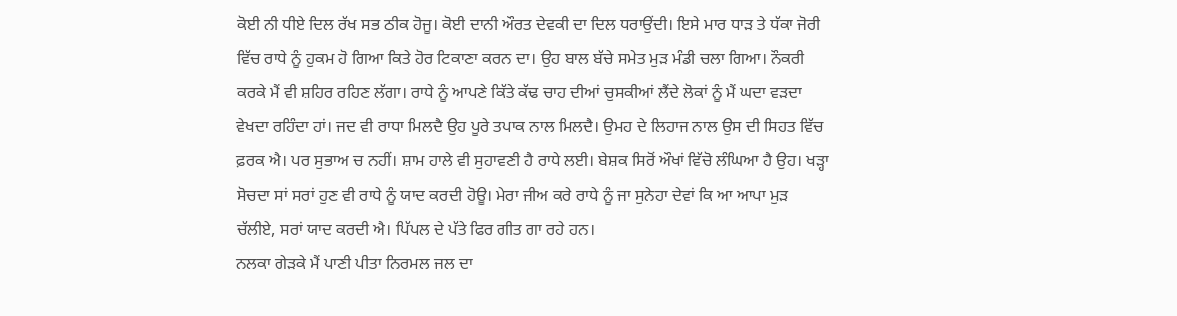ਕੋਈ ਨੀ ਧੀਏ ਦਿਲ ਰੱਖ ਸਭ ਠੀਕ ਹੋਜੂ। ਕੋਈ ਦਾਨੀ ਔਰਤ ਦੇਵਕੀ ਦਾ ਦਿਲ ਧਰਾਉਂਦੀ। ਇਸੇ ਮਾਰ ਧਾੜ ਤੇ ਧੱਕਾ ਜੋਰੀ ਵਿੱਚ ਰਾਧੇ ਨੂੰ ਹੁਕਮ ਹੋ ਗਿਆ ਕਿਤੇ ਹੋਰ ਟਿਕਾਣਾ ਕਰਨ ਦਾ। ਉਹ ਬਾਲ ਬੱਚੇ ਸਮੇਤ ਮੁੜ ਮੰਡੀ ਚਲਾ ਗਿਆ। ਨੌਕਰੀ ਕਰਕੇ ਮੈਂ ਵੀ ਸ਼ਹਿਰ ਰਹਿਣ ਲੱਗਾ। ਰਾਧੇ ਨੂੰ ਆਪਣੇ ਕਿੱਤੇ ਕੱਢ ਚਾਹ ਦੀਆਂ ਚੁਸਕੀਆਂ ਲੈਂਦੇ ਲੋਕਾਂ ਨੂੰ ਮੈਂ ਘਦਾ ਵੜਦਾ ਵੇਖਦਾ ਰਹਿੰਦਾ ਹਾਂ। ਜਦ ਵੀ ਰਾਧਾ ਮਿਲਦੈ ਉਹ ਪੂਰੇ ਤਪਾਕ ਨਾਲ ਮਿਲਦੈ। ਉਮਹ ਦੇ ਲਿਹਾਜ ਨਾਲ ਉਸ ਦੀ ਸਿਹਤ ਵਿੱਚ ਫ਼ਰਕ ਐ। ਪਰ ਸੁਭਾਅ ਚ ਨਹੀਂ। ਸ਼ਾਮ ਹਾਲੇ ਵੀ ਸੁਹਾਵਣੀ ਹੈ ਰਾਧੇ ਲਈ। ਬੇਸ਼ਕ ਸਿਰੋਂ ਔਖਾਂ ਵਿੱਚੋ ਲੰਘਿਆ ਹੈ ਉਹ। ਖੜ੍ਹਾ ਸੋਚਦਾ ਸਾਂ ਸਰਾਂ ਹੁਣ ਵੀ ਰਾਧੇ ਨੂੰ ਯਾਦ ਕਰਦੀ ਹੋਊ। ਮੇਰਾ ਜੀਅ ਕਰੇ ਰਾਧੇ ਨੂੰ ਜਾ ਸੁਨੇਹਾ ਦੇਵਾਂ ਕਿ ਆ ਆਪਾ ਮੁੜ ਚੱਲੀਏ, ਸਰਾਂ ਯਾਦ ਕਰਦੀ ਐ। ਪਿੱਪਲ ਦੇ ਪੱਤੇ ਫਿਰ ਗੀਤ ਗਾ ਰਹੇ ਹਨ।
ਨਲਕਾ ਗੇੜਕੇ ਮੈਂ ਪਾਣੀ ਪੀਤਾ ਨਿਰਮਲ ਜਲ ਦਾ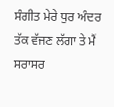ਸੰਗੀਤ ਮੇਰੇ ਧੁਰ ਅੰਦਰ ਤੱਕ ਵੱਜਣ ਲੱਗਾ ਤੇ ਮੈਂ ਸਰਾਸਰ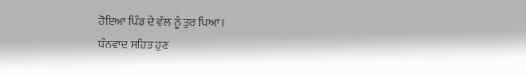ਹੋਇਆ ਪਿੰਡ ਦੇ ਵੱਲ ਨੂੰ ਤੁਰ ਪਿਆ।
ਧੰਨਵਾਦ ਸਹਿਤ ਹੁਣ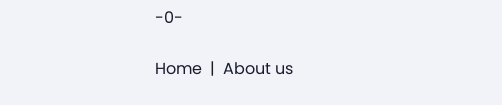-0-

Home  |  About us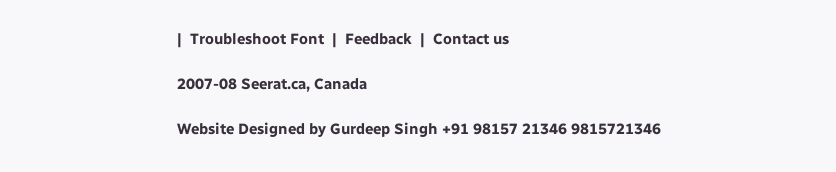|  Troubleshoot Font  |  Feedback  |  Contact us

2007-08 Seerat.ca, Canada

Website Designed by Gurdeep Singh +91 98157 21346 9815721346